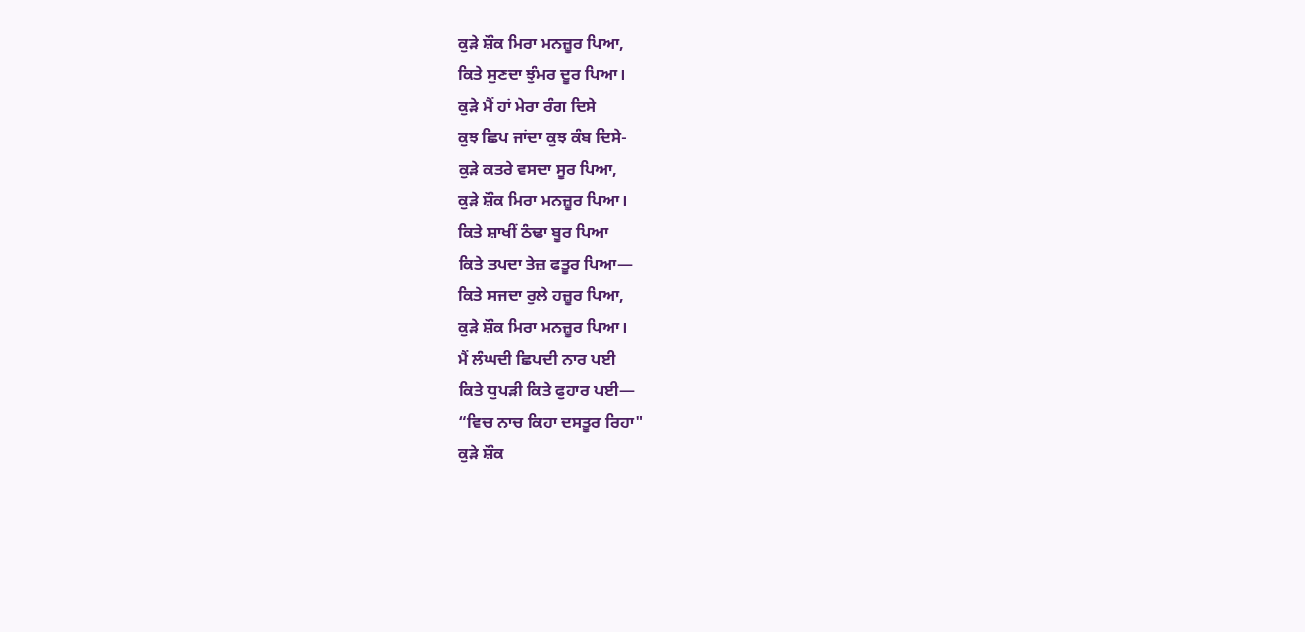ਕੁੜੇ ਸ਼ੌਕ ਮਿਰਾ ਮਨਜ਼ੂਰ ਪਿਆ,
ਕਿਤੇ ਸੁਣਦਾ ਝੁੰਮਰ ਦੂਰ ਪਿਆ।
ਕੁੜੇ ਮੈਂ ਹਾਂ ਮੇਰਾ ਰੰਗ ਦਿਸੇ
ਕੁਝ ਛਿਪ ਜਾਂਦਾ ਕੁਝ ਕੰਬ ਦਿਸੇ-
ਕੁੜੇ ਕਤਰੇ ਵਸਦਾ ਸੂਰ ਪਿਆ,
ਕੁੜੇ ਸ਼ੌਕ ਮਿਰਾ ਮਨਜ਼ੂਰ ਪਿਆ।
ਕਿਤੇ ਸ਼ਾਖੀਂ ਠੰਢਾ ਬੂਰ ਪਿਆ
ਕਿਤੇ ਤਪਦਾ ਤੇਜ਼ ਫਤੂਰ ਪਿਆ—
ਕਿਤੇ ਸਜਦਾ ਰੁਲੇ ਹਜ਼ੂਰ ਪਿਆ,
ਕੁੜੇ ਸ਼ੌਕ ਮਿਰਾ ਮਨਜ਼ੂਰ ਪਿਆ।
ਮੈਂ ਲੰਘਦੀ ਛਿਪਦੀ ਨਾਰ ਪਈ
ਕਿਤੇ ਧੁਪੜੀ ਕਿਤੇ ਫੁਹਾਰ ਪਈ—
“ਵਿਚ ਨਾਚ ਕਿਹਾ ਦਸਤੂਰ ਰਿਹਾ"
ਕੁੜੇ ਸ਼ੌਕ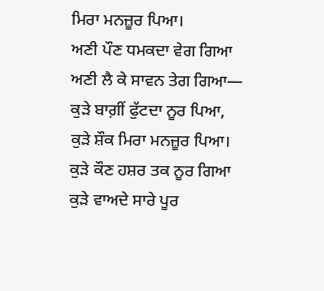ਮਿਰਾ ਮਨਜ਼ੂਰ ਪਿਆ।
ਅਣੀ ਪੌਣ ਧਮਕਦਾ ਵੇਗ ਗਿਆ
ਅਣੀ ਲੈ ਕੇ ਸਾਵਨ ਤੇਗ ਗਿਆ—
ਕੁੜੇ ਬਾਗ਼ੀਂ ਫੁੱਟਦਾ ਨੂਰ ਪਿਆ,
ਕੁੜੇ ਸ਼ੌਕ ਮਿਰਾ ਮਨਜ਼ੂਰ ਪਿਆ।
ਕੁੜੇ ਕੌਣ ਹਸ਼ਰ ਤਕ ਨੂਰ ਗਿਆ
ਕੁੜੇ ਵਾਅਦੇ ਸਾਰੇ ਪੂਰ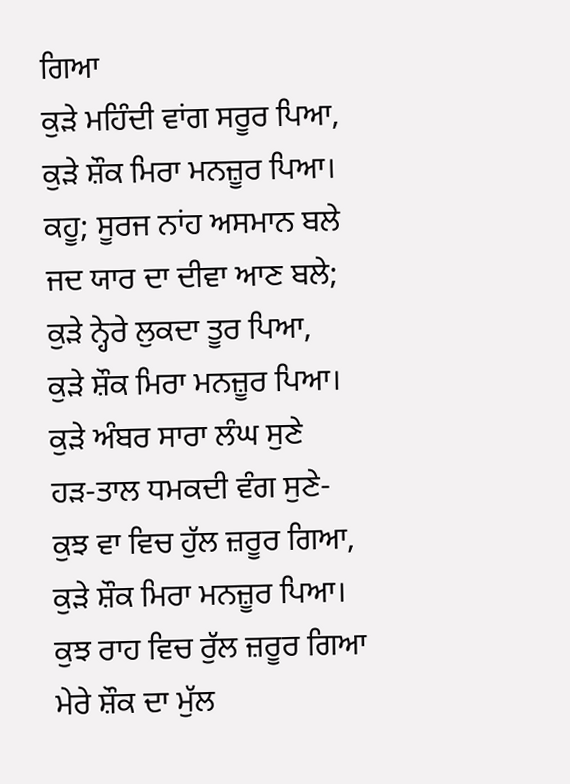ਗਿਆ
ਕੁੜੇ ਮਹਿੰਦੀ ਵਾਂਗ ਸਰੂਰ ਪਿਆ,
ਕੁੜੇ ਸ਼ੌਕ ਮਿਰਾ ਮਨਜ਼ੂਰ ਪਿਆ।
ਕਹੂ; ਸੂਰਜ ਨਾਂਹ ਅਸਮਾਨ ਬਲੇ
ਜਦ ਯਾਰ ਦਾ ਦੀਵਾ ਆਣ ਬਲੇ;
ਕੁੜੇ ਨ੍ਹੇਰੇ ਲੁਕਦਾ ਤੂਰ ਪਿਆ,
ਕੁੜੇ ਸ਼ੌਕ ਮਿਰਾ ਮਨਜ਼ੂਰ ਪਿਆ।
ਕੁੜੇ ਅੰਬਰ ਸਾਰਾ ਲੰਘ ਸੁਣੇ
ਹੜ-ਤਾਲ ਧਮਕਦੀ ਵੰਗ ਸੁਣੇ-
ਕੁਝ ਵਾ ਵਿਚ ਹੁੱਲ ਜ਼ਰੂਰ ਗਿਆ,
ਕੁੜੇ ਸ਼ੌਕ ਮਿਰਾ ਮਨਜ਼ੂਰ ਪਿਆ।
ਕੁਝ ਰਾਹ ਵਿਚ ਰੁੱਲ ਜ਼ਰੂਰ ਗਿਆ
ਮੇਰੇ ਸ਼ੌਕ ਦਾ ਮੁੱਲ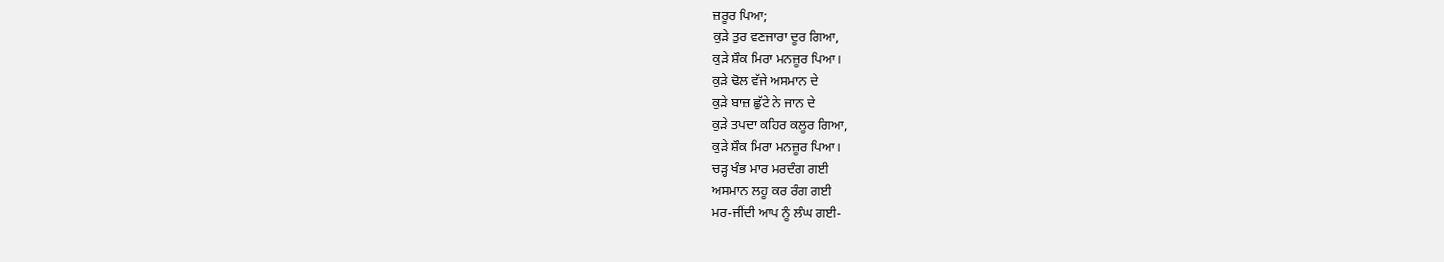ਜ਼ਰੂਰ ਪਿਆ;
ਕੁੜੇ ਤੁਰ ਵਣਜਾਰਾ ਦੂਰ ਗਿਆ,
ਕੁੜੇ ਸ਼ੌਕ ਮਿਰਾ ਮਨਜ਼ੂਰ ਪਿਆ।
ਕੁੜੇ ਢੋਲ ਵੱਜੇ ਅਸਮਾਨ ਦੇ
ਕੁੜੇ ਬਾਜ਼ ਛੁੱਟੇ ਨੇ ਜਾਨ ਦੇ
ਕੁੜੇ ਤਪਦਾ ਕਹਿਰ ਕਲੂਰ ਗਿਆ,
ਕੁੜੇ ਸ਼ੌਕ ਮਿਰਾ ਮਨਜ਼ੂਰ ਪਿਆ।
ਚੜ੍ਹ ਖੰਭ ਮਾਰ ਮਰਦੰਗ ਗਈ
ਅਸਮਾਨ ਲਹੂ ਕਰ ਰੰਗ ਗਈ
ਮਰ-ਜੀਂਦੀ ਆਪ ਨੂੰ ਲੰਘ ਗਈ-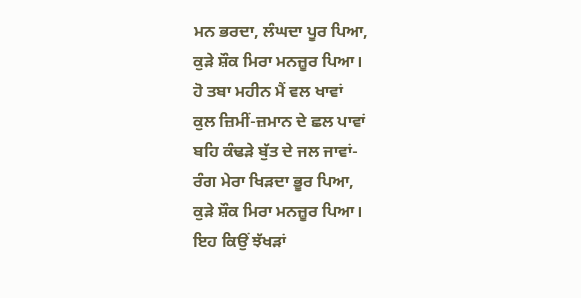ਮਨ ਭਰਦਾ, ਲੰਘਦਾ ਪੂਰ ਪਿਆ,
ਕੁੜੇ ਸ਼ੌਕ ਮਿਰਾ ਮਨਜ਼ੂਰ ਪਿਆ।
ਹੋ ਤਬਾ ਮਹੀਨ ਮੈਂ ਵਲ ਖਾਵਾਂ
ਕੁਲ ਜ਼ਿਮੀਂ-ਜ਼ਮਾਨ ਦੇ ਛਲ ਪਾਵਾਂ
ਬਹਿ ਕੰਢੜੇ ਬੁੱਤ ਦੇ ਜਲ ਜਾਵਾਂ-
ਰੰਗ ਮੇਰਾ ਖਿੜਦਾ ਭੂਰ ਪਿਆ,
ਕੁੜੇ ਸ਼ੌਕ ਮਿਰਾ ਮਨਜ਼ੂਰ ਪਿਆ।
ਇਹ ਕਿਉਂ ਝੱਖੜਾਂ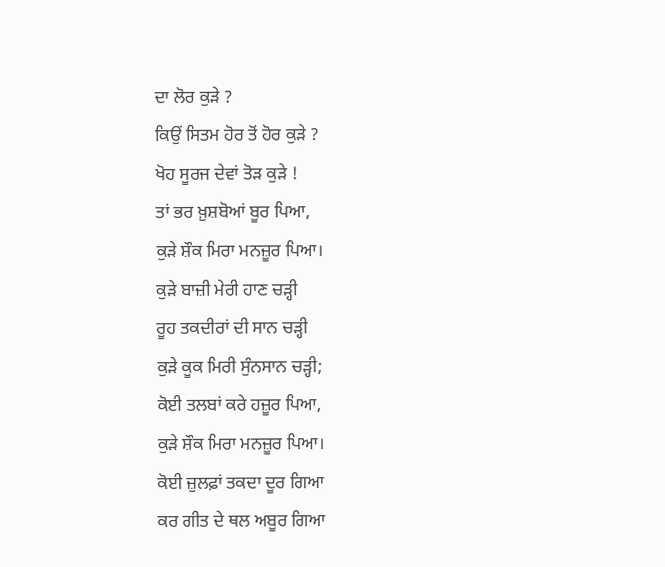ਦਾ ਲੋਰ ਕੁੜੇ ?
ਕਿਉਂ ਸਿਤਮ ਹੋਰ ਤੋਂ ਹੋਰ ਕੁੜੇ ?
ਖੋਹ ਸੂਰਜ ਦੇਵਾਂ ਤੋੜ ਕੁੜੇ !
ਤਾਂ ਭਰ ਖ਼ੁਸ਼ਬੋਆਂ ਬੂਰ ਪਿਆ,
ਕੁੜੇ ਸ਼ੌਕ ਮਿਰਾ ਮਨਜ਼ੂਰ ਪਿਆ।
ਕੁੜੇ ਬਾਜ਼ੀ ਮੇਰੀ ਹਾਣ ਚੜ੍ਹੀ
ਰੂਹ ਤਕਦੀਰਾਂ ਦੀ ਸਾਨ ਚੜ੍ਹੀ
ਕੁੜੇ ਕੂਕ ਮਿਰੀ ਸੁੰਨਸਾਨ ਚੜ੍ਹੀ;
ਕੋਈ ਤਲਬਾਂ ਕਰੇ ਹਜ਼ੂਰ ਪਿਆ,
ਕੁੜੇ ਸ਼ੌਕ ਮਿਰਾ ਮਨਜ਼ੂਰ ਪਿਆ।
ਕੋਈ ਜ਼ੁਲਫ਼ਾਂ ਤਕਦਾ ਦੂਰ ਗਿਆ
ਕਰ ਗੀਤ ਦੇ ਥਲ ਅਬੂਰ ਗਿਆ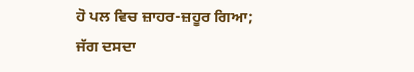ਹੋ ਪਲ ਵਿਚ ਜ਼ਾਹਰ-ਜ਼ਹੂਰ ਗਿਆ;
ਜੱਗ ਦਸਦਾ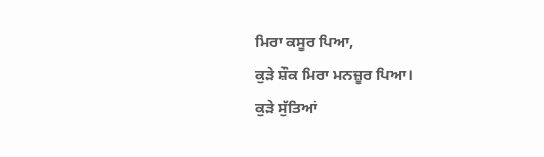ਮਿਰਾ ਕਸੂਰ ਪਿਆ,
ਕੁੜੇ ਸ਼ੌਕ ਮਿਰਾ ਮਨਜ਼ੂਰ ਪਿਆ।
ਕੁੜੇ ਸੁੱਤਿਆਂ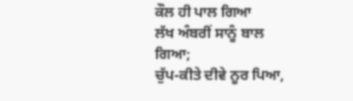ਕੌਲ ਹੀ ਪਾਲ ਗਿਆ
ਲੱਖ ਅੰਬਰੀਂ ਸਾਨੂੰ ਬਾਲ ਗਿਆ;
ਚੁੱਪ-ਕੀਤੇ ਦੀਵੇ ਨੂਰ ਪਿਆ,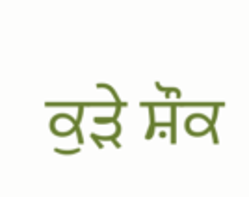ਕੁੜੇ ਸ਼ੌਕ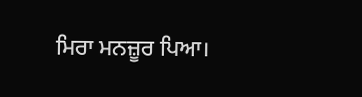ਮਿਰਾ ਮਨਜ਼ੂਰ ਪਿਆ।